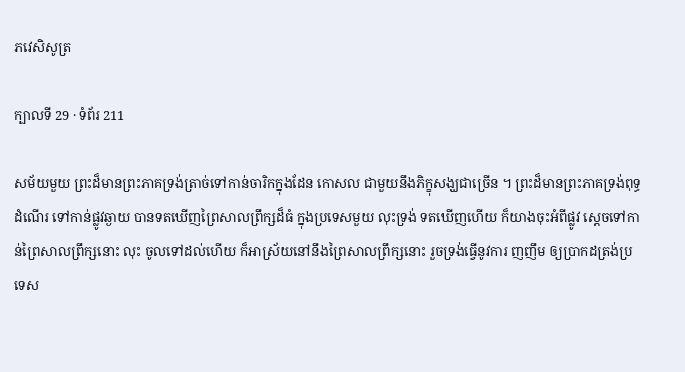ភវេសិសូត្រ

ក្បាលទី 29 · ទំព័រ 211

សម័យមួយ ព្រះដ៏មានព្រះភាគទ្រង់ត្រាច់ទៅកាន់ចារិកក្នុងដែន កោសល ជាមួយនឹងភិក្ខុសង្ឃជាច្រើន ។ ព្រះដ៏មានព្រះភាគទ្រង់ពុទ្ធដំណើរ ទៅកាន់ផ្លូវឆ្ងាយ បានទតឃើញព្រៃសាលព្រឹក្សដ៏ធំ ក្នុងប្រទេសមួយ លុះទ្រង់ ទតឃើញហើយ ក៏យាងចុះអំពីផ្លូវ ស្តេចទៅកាន់ព្រៃសាលព្រឹក្សនោះ លុះ ចូលទៅដល់ហើយ ក៏អាស្រ័យនៅនឹងព្រៃសាលព្រឹក្សនោះ រួចទ្រង់ធ្វើនូវការ ញញឹម ឲ្យប្រាកដត្រង់ប្រទេស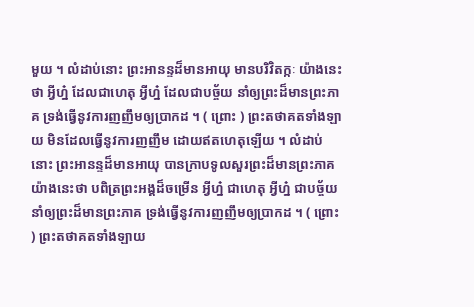មួយ ។ លំដាប់នោះ ព្រះអានន្ទដ៏មានអាយុ មានបរិវិតក្កៈ យ៉ាងនេះថា អ្វីហ្ន៎ ដែលជាហេតុ អ្វីហ្ន៎ ដែលជាបច្ច័យ នាំឲ្យព្រះដ៏មានព្រះភាគ ទ្រង់ធ្វើនូវការញញឹមឲ្យប្រាកដ ។ ( ព្រោះ ) ព្រះតថាគតទាំងឡាយ មិនដែលធ្វើនូវការញញឹម ដោយឥតហេតុឡើយ ។ លំដាប់នោះ ព្រះអានន្ទដ៏មានអាយុ បានក្រាបទូលសួរព្រះដ៏មានព្រះភាគ យ៉ាងនេះថា បពិត្រព្រះអង្គដ៏ចម្រើន អ្វីហ្ន៎ ជាហេតុ អ្វីហ្ន៎ ជាបច្ច័យ នាំឲ្យព្រះដ៏មានព្រះភាគ ទ្រង់ធ្វើនូវការញញឹមឲ្យប្រាកដ ។ ( ព្រោះ ) ព្រះតថាគតទាំងឡាយ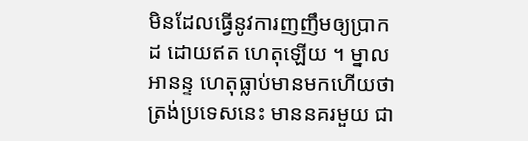មិនដែលធ្វើនូវការញញឹមឲ្យប្រាកដ ដោយឥត ហេតុឡើយ ។ ម្នាលអានន្ទ ហេតុធ្លាប់មានមកហើយថា ត្រង់ប្រទេសនេះ មាននគរមួយ ជា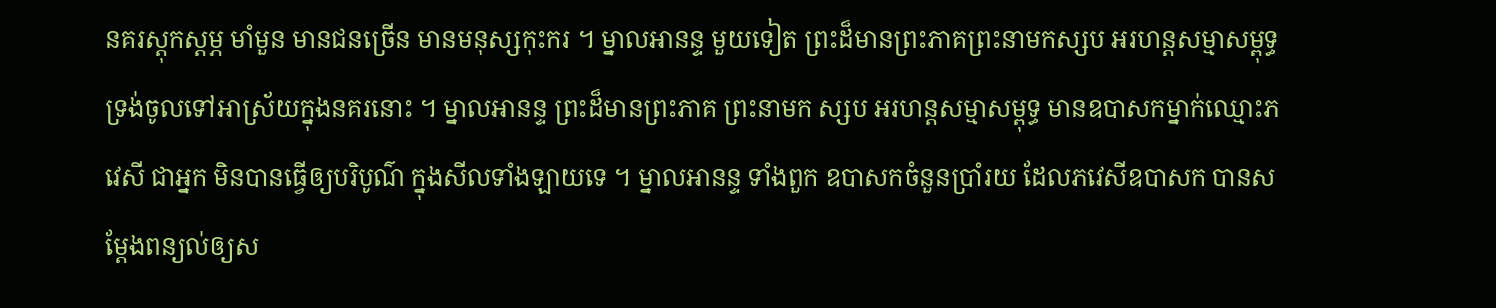នគរស្តុកស្តម្ភ មាំមួន មានជនច្រើន មានមនុស្សកុះករ ។ ម្នាលអានន្ទ មួយទៀត ព្រះដ៏មានព្រះភាគព្រះនាមកស្សប អរហន្តសម្មាសម្ពុទ្ធ ទ្រង់ចូលទៅអាស្រ័យក្នុងនគរនោះ ។ ម្នាលអានន្ទ ព្រះដ៏មានព្រះភាគ ព្រះនាមក ស្សប អរហន្តសម្មាសម្ពុទ្ធ មានឧបាសកម្នាក់ឈ្មោះភវេសី ជាអ្នក មិនបានធ្វើឲ្យបរិបូណ៌ ក្នុងសីលទាំងឡាយទេ ។ ម្នាលអានន្ទ ទាំងពួក ឧបាសកចំនួនប្រាំរយ ដែលភវេសីឧបាសក បានសម្តែងពន្យល់ឲ្យស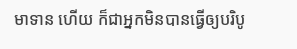មាទាន ហើយ ក៏ជាអ្នកមិនបានធ្វើឲ្យបរិបូ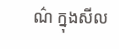ណ៌ ក្នុងសីល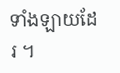ទាំងឡាយដែរ ។